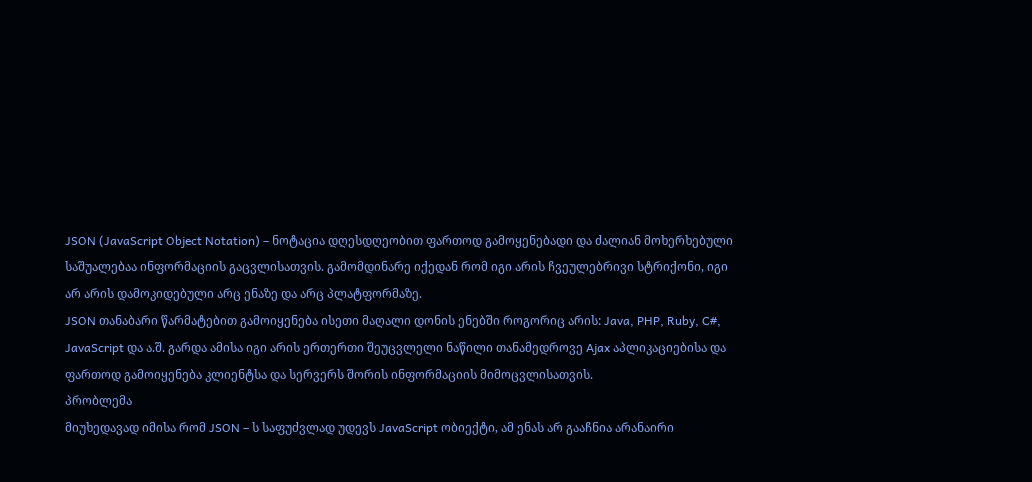JSON (JavaScript Object Notation) – ნოტაცია დღესდღეობით ფართოდ გამოყენებადი და ძალიან მოხერხებული საშუალებაა ინფორმაციის გაცვლისათვის. გამომდინარე იქედან რომ იგი არის ჩვეულებრივი სტრიქონი, იგი არ არის დამოკიდებული არც ენაზე და არც პლატფორმაზე.
JSON თანაბარი წარმატებით გამოიყენება ისეთი მაღალი დონის ენებში როგორიც არის: Java, PHP, Ruby, C#, JavaScript და ა.შ. გარდა ამისა იგი არის ერთერთი შეუცვლელი ნაწილი თანამედროვე Ajax აპლიკაციებისა და ფართოდ გამოიყენება კლიენტსა და სერვერს შორის ინფორმაციის მიმოცვლისათვის.
პრობლემა
მიუხედავად იმისა რომ JSON – ს საფუძვლად უდევს JavaScript ობიექტი, ამ ენას არ გააჩნია არანაირი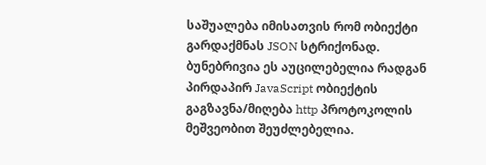საშუალება იმისათვის რომ ობიექტი გარდაქმნას JSON სტრიქონად. ბუნებრივია ეს აუცილებელია რადგან პირდაპირ JavaScript ობიექტის გაგზავნა/მიღება http პროტოკოლის მეშვეობით შეუძლებელია.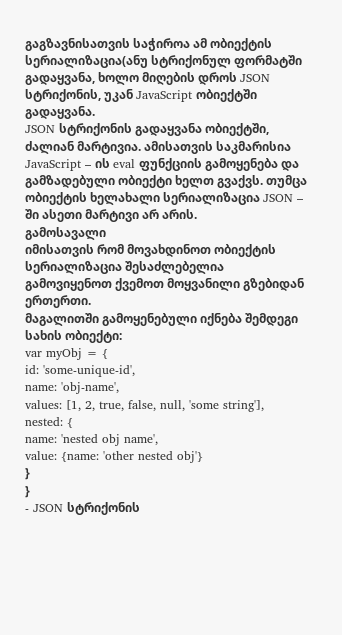გაგზავნისათვის საჭიროა ამ ობიექტის სერიალიზაცია(ანუ სტრიქონულ ფორმატში გადაყვანა, ხოლო მიღების დროს JSON სტრიქონის, უკან JavaScript ობიექტში გადაყვანა.
JSON სტრიქონის გადაყვანა ობიექტში, ძალიან მარტივია. ამისათვის საკმარისია JavaScript – ის eval ფუნქციის გამოყენება და გამზადებული ობიექტი ხელთ გვაქვს. თუმცა ობიექტის ხელახალი სერიალიზაცია JSON – ში ასეთი მარტივი არ არის.
გამოსავალი
იმისათვის რომ მოვახდინოთ ობიექტის სერიალიზაცია შესაძლებელია გამოვიყენოთ ქვემოთ მოყვანილი გზებიდან ერთერთი.
მაგალითში გამოყენებული იქნება შემდეგი სახის ობიექტი:
var myObj = {
id: 'some-unique-id',
name: 'obj-name',
values: [1, 2, true, false, null, 'some string'],
nested: {
name: 'nested obj name',
value: {name: 'other nested obj'}
}
}
- JSON სტრიქონის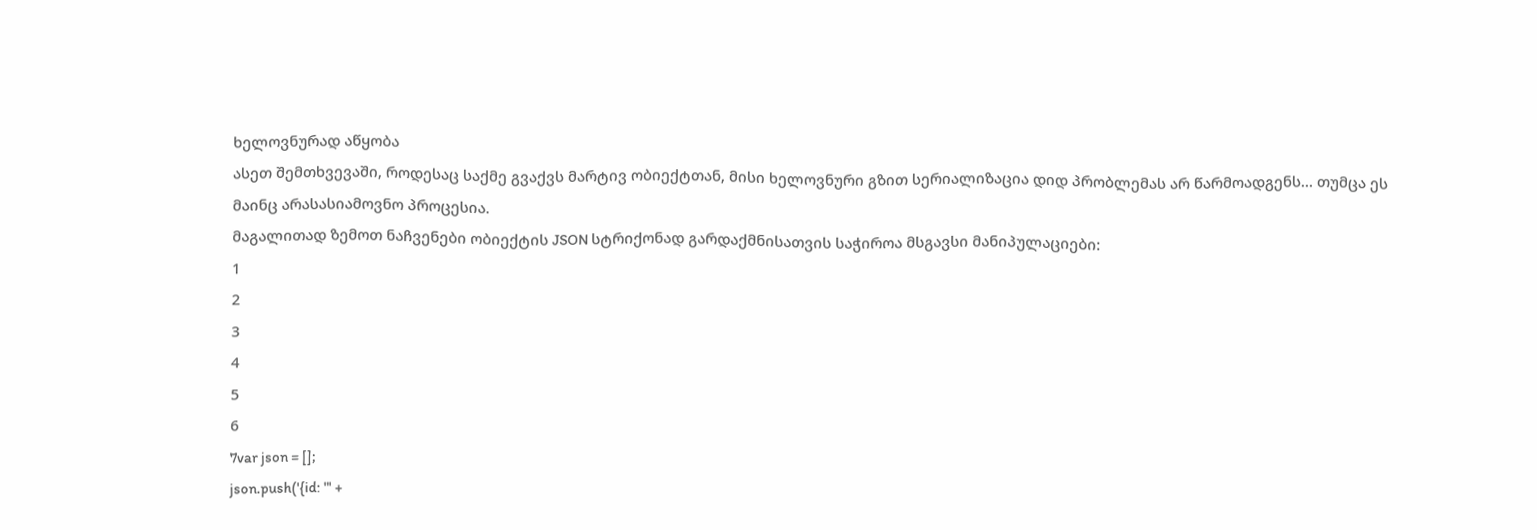ხელოვნურად აწყობა
ასეთ შემთხვევაში, როდესაც საქმე გვაქვს მარტივ ობიექტთან, მისი ხელოვნური გზით სერიალიზაცია დიდ პრობლემას არ წარმოადგენს… თუმცა ეს მაინც არასასიამოვნო პროცესია.
მაგალითად ზემოთ ნაჩვენები ობიექტის JSON სტრიქონად გარდაქმნისათვის საჭიროა მსგავსი მანიპულაციები:
1
2
3
4
5
6
7var json = [];
json.push('{id: "' +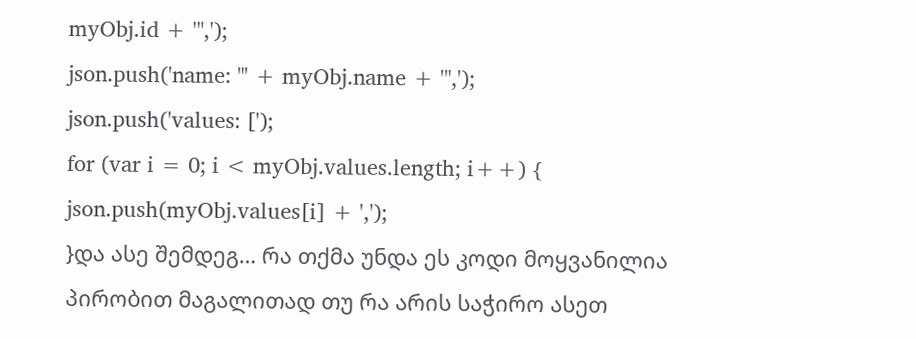myObj.id + '",');
json.push('name: "' + myObj.name + '",');
json.push('values: [');
for (var i = 0; i < myObj.values.length; i++) {
json.push(myObj.values[i] + ',');
}და ასე შემდეგ… რა თქმა უნდა ეს კოდი მოყვანილია პირობით მაგალითად თუ რა არის საჭირო ასეთ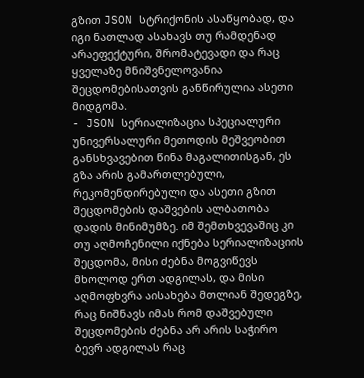გზით JSON სტრიქონის ასაწყობად, და იგი ნათლად ასახავს თუ რამდენად არაეფექტური, შრომატევადი და რაც ყველაზე მნიშვნელოვანია შეცდომებისათვის განწირულია ასეთი მიდგომა.
- JSON სერიალიზაცია სპეციალური უნივერსალური მეთოდის მეშვეობით
განსხვავებით წინა მაგალითისგან, ეს გზა არის გამართლებული, რეკომენდირებული და ასეთი გზით შეცდომების დაშვების ალბათობა დადის მინიმუმზე. იმ შემთხვევაშიც კი თუ აღმოჩენილი იქნება სერიალიზაციის შეცდომა, მისი ძებნა მოგვიწევს მხოლოდ ერთ ადგილას, და მისი აღმოფხვრა აისახება მთლიან შედეგზე, რაც ნიშნავს იმას რომ დაშვებული შეცდომების ძებნა არ არის საჭირო ბევრ ადგილას რაც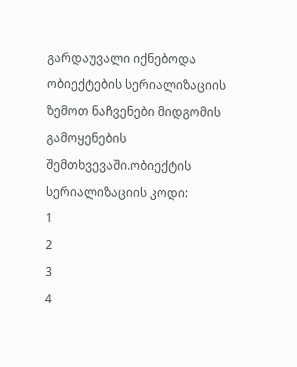გარდაუვალი იქნებოდა ობიექტების სერიალიზაციის ზემოთ ნაჩვენები მიდგომის გამოყენების შემთხვევაში.ობიექტის სერიალიზაციის კოდი:
1
2
3
4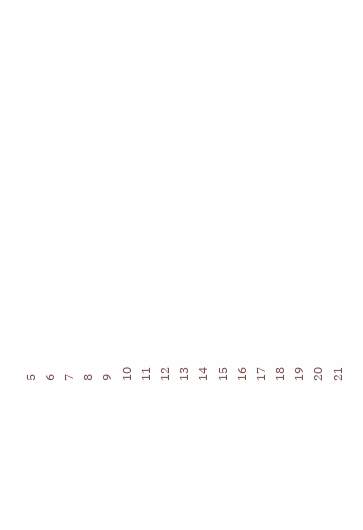5
6
7
8
9
10
11
12
13
14
15
16
17
18
19
20
21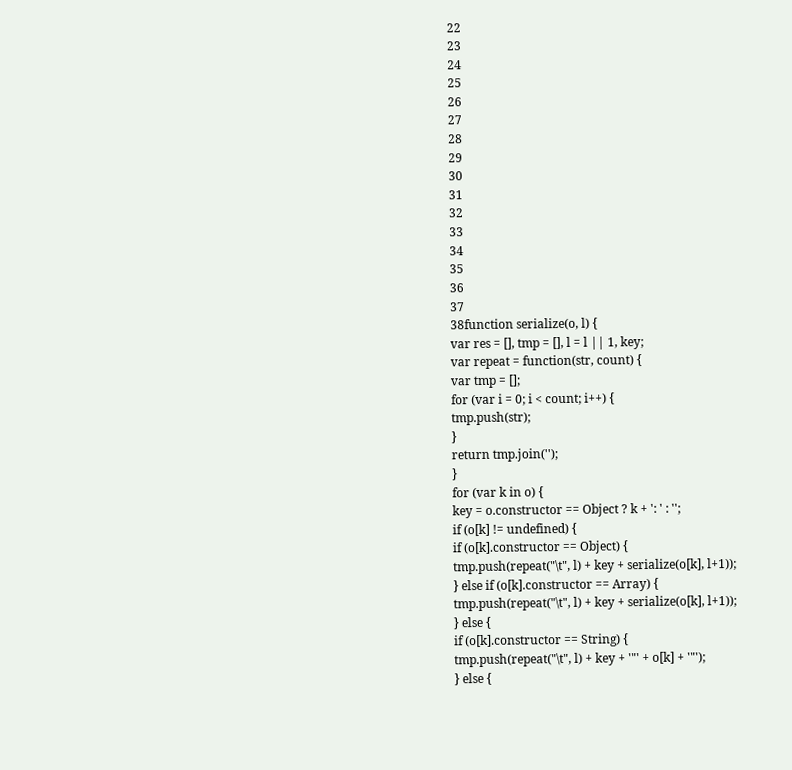22
23
24
25
26
27
28
29
30
31
32
33
34
35
36
37
38function serialize(o, l) {
var res = [], tmp = [], l = l || 1, key;
var repeat = function(str, count) {
var tmp = [];
for (var i = 0; i < count; i++) {
tmp.push(str);
}
return tmp.join('');
}
for (var k in o) {
key = o.constructor == Object ? k + ': ' : '';
if (o[k] != undefined) {
if (o[k].constructor == Object) {
tmp.push(repeat("\t", l) + key + serialize(o[k], l+1));
} else if (o[k].constructor == Array) {
tmp.push(repeat("\t", l) + key + serialize(o[k], l+1));
} else {
if (o[k].constructor == String) {
tmp.push(repeat("\t", l) + key + '"' + o[k] + '"');
} else {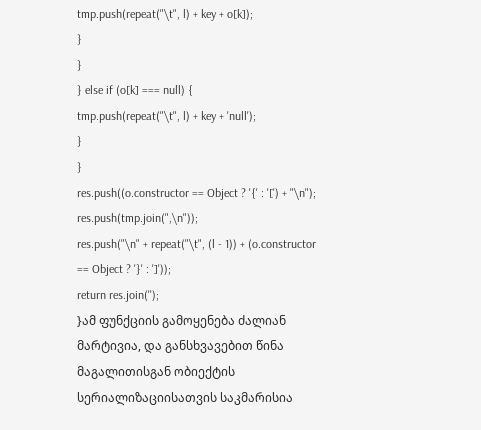tmp.push(repeat("\t", l) + key + o[k]);
}
}
} else if (o[k] === null) {
tmp.push(repeat("\t", l) + key + 'null');
}
}
res.push((o.constructor == Object ? '{' : '[') + "\n");
res.push(tmp.join(",\n"));
res.push("\n" + repeat("\t", (l - 1)) + (o.constructor == Object ? '}' : ']'));
return res.join('');
}ამ ფუნქციის გამოყენება ძალიან მარტივია, და განსხვავებით წინა მაგალითისგან ობიექტის სერიალიზაციისათვის საკმარისია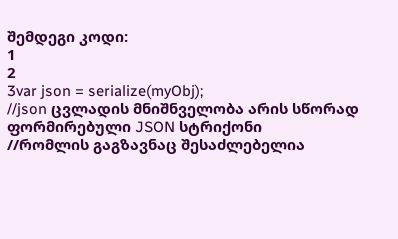შემდეგი კოდი:
1
2
3var json = serialize(myObj);
//json ცვლადის მნიშნველობა არის სწორად ფორმირებული JSON სტრიქონი
//რომლის გაგზავნაც შესაძლებელია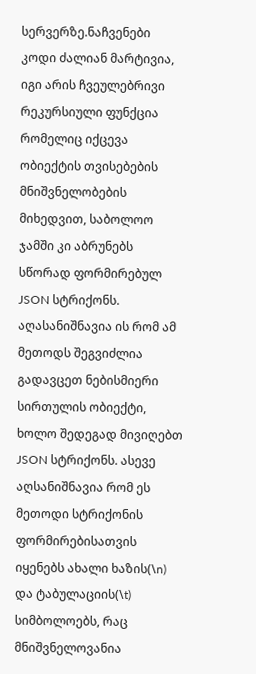სერვერზე.ნაჩვენები კოდი ძალიან მარტივია, იგი არის ჩვეულებრივი რეკურსიული ფუნქცია რომელიც იქცევა ობიექტის თვისებების მნიშვნელობების მიხედვით, საბოლოო ჯამში კი აბრუნებს სწორად ფორმირებულ JSON სტრიქონს. აღასანიშნავია ის რომ ამ მეთოდს შეგვიძლია გადავცეთ ნებისმიერი სირთულის ობიექტი, ხოლო შედეგად მივიღებთ JSON სტრიქონს. ასევე აღსანიშნავია რომ ეს მეთოდი სტრიქონის ფორმირებისათვის იყენებს ახალი ხაზის(\n) და ტაბულაციის(\t) სიმბოლოებს, რაც მნიშვნელოვანია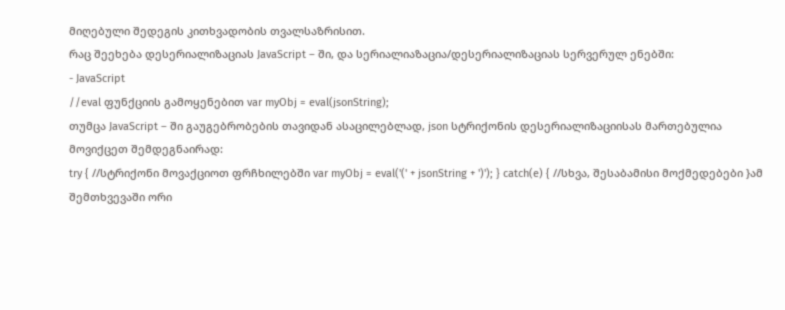მიღებული შედეგის კითხვადობის თვალსაზრისით.
რაც შეეხება დესერიალიზაციას JavaScript – ში, და სერიალიაზაცია/დესერიალიზაციას სერვერულ ენებში:
- JavaScript
//eval ფუნქციის გამოყენებით var myObj = eval(jsonString);
თუმცა JavaScript – ში გაუგებრობების თავიდან ასაცილებლად, json სტრიქონის დესერიალიზაციისას მართებულია მოვიქცეთ შემდეგნაირად:
try { //სტრიქონი მოვაქციოთ ფრჩხილებში var myObj = eval('(' + jsonString + ')'); } catch(e) { //სხვა, შესაბამისი მოქმედებები }ამ შემთხვევაში ორი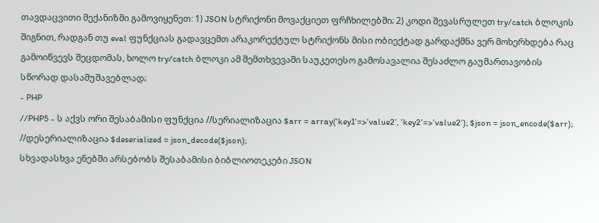თავდაცვითი მექანიზმი გამოვიყენეთ: 1) JSON სტრიქონი მოვაქციეთ ფრჩხილებში; 2) კოდი შევასრულეთ try/catch ბლოკის შიგნით, რადგან თუ eval ფუნქციას გადავცემთ არაკორექტულ სტრიქონს მისი ობიექტად გარდაქმნა ვერ მოხერხდება რაც გამოიწვევს შეცდომას, ხოლო try/catch ბლოკი ამ შემთხვევაში საუკეთესო გამოსავალია შესაძლო გაუმართავობის სწორად დასამუშავებლად;
- PHP
//PHP5 - ს აქვს ორი შესაბამისი ფუნქცია //სერიალიზაცია $arr = array('key1'=>'value2', 'key2'=>'value2'); $json = json_encode($arr); //დესერიალიზაცია $deserialized = json_decode($json);
სხვადასხვა ენებში არსებობს შესაბამისი ბიბლიოთეკები JSON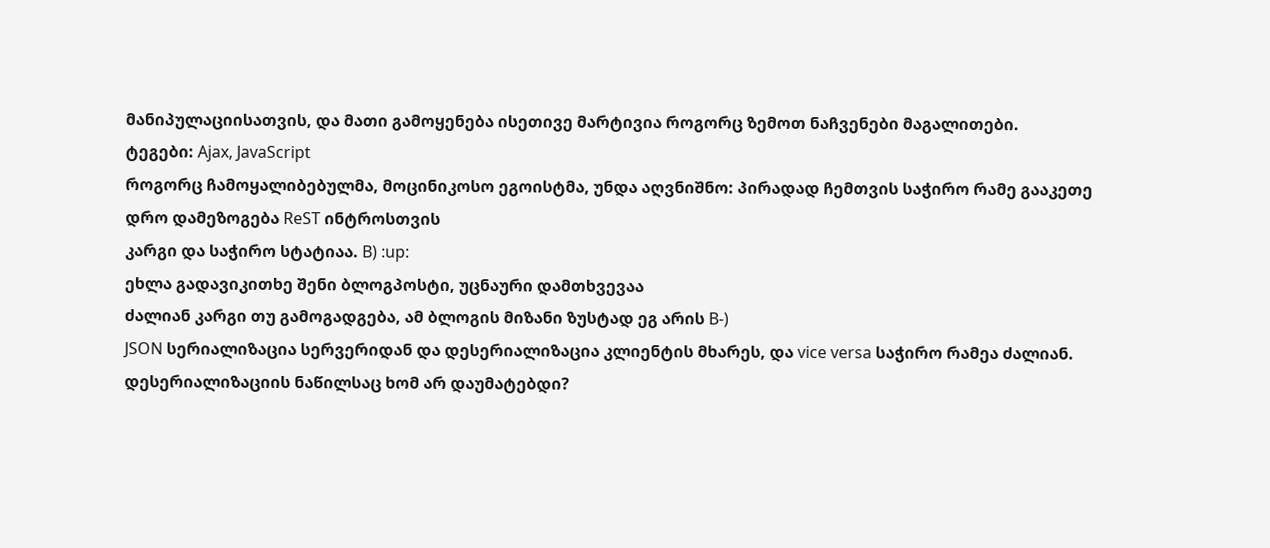მანიპულაციისათვის, და მათი გამოყენება ისეთივე მარტივია როგორც ზემოთ ნაჩვენები მაგალითები.
ტეგები: Ajax, JavaScript
როგორც ჩამოყალიბებულმა, მოცინიკოსო ეგოისტმა, უნდა აღვნიშნო: პირადად ჩემთვის საჭირო რამე გააკეთე
დრო დამეზოგება ReST ინტროსთვის
კარგი და საჭირო სტატიაა. B) :up:
ეხლა გადავიკითხე შენი ბლოგპოსტი, უცნაური დამთხვევაა
ძალიან კარგი თუ გამოგადგება, ამ ბლოგის მიზანი ზუსტად ეგ არის B-)
JSON სერიალიზაცია სერვერიდან და დესერიალიზაცია კლიენტის მხარეს, და vice versa საჭირო რამეა ძალიან.
დესერიალიზაციის ნაწილსაც ხომ არ დაუმატებდი?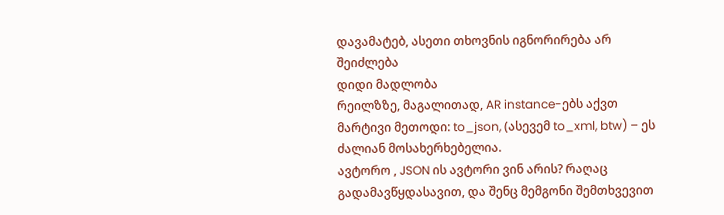დავამატებ, ასეთი თხოვნის იგნორირება არ შეიძლება
დიდი მადლობა
რეილზზე, მაგალითად, AR instance-ებს აქვთ მარტივი მეთოდი: to_json, (ასევემ to_xml, btw) – ეს ძალიან მოსახერხებელია.
ავტორო , JSON ის ავტორი ვინ არის? რაღაც გადამავწყდასავით, და შენც მემგონი შემთხვევით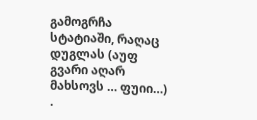გამოგრჩა სტატიაში, რაღაც დუგლას (აუფ გვარი აღარ მახსოვს … ფუიი…) .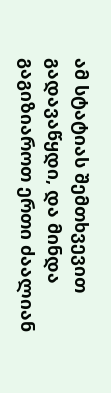ამ სტატიას შემთხვევით გადავაწყდი, და მინდა გაგიზიაროთ ერთი ძაალიან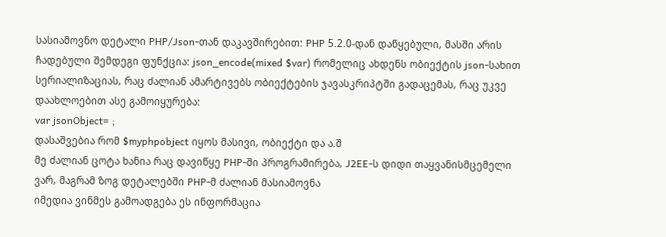სასიამოვნო დეტალი PHP/Json-თან დაკავშირებით: PHP 5.2.0-დან დაწყებული, მასში არის ჩადებული შემდეგი ფუნქცია: json_encode(mixed $var) რომელიც ახდენს ობიექტის json-სახით სერიალიზაციას, რაც ძალიან ამარტივებს ობიექტების ჯავასკრიპტში გადაცემას, რაც უკვე დაახლოებით ასე გამოიყურება:
var jsonObject= ;
დასაშვებია რომ $myphpobject იყოს მასივი, ობიექტი და ა.შ
მე ძალიან ცოტა ხანია რაც დავიწყე PHP-ში პროგრამირება, J2EE-ს დიდი თაყვანისმცემელი ვარ, მაგრამ ზოგ დეტალებში PHP-მ ძალიან მასიამოვნა
იმედია ვინმეს გამოადგება ეს ინფორმაცია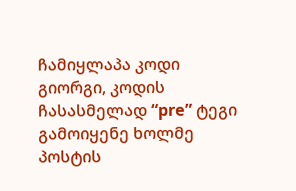ჩამიყლაპა კოდი
გიორგი, კოდის ჩასასმელად “pre” ტეგი გამოიყენე ხოლმე
პოსტის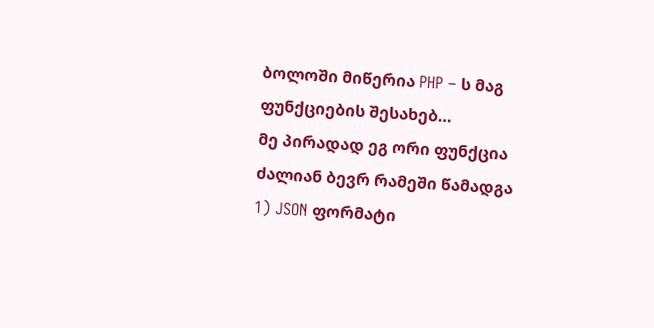ბოლოში მიწერია PHP – ს მაგ ფუნქციების შესახებ…
მე პირადად ეგ ორი ფუნქცია ძალიან ბევრ რამეში წამადგა
1) JSON ფორმატი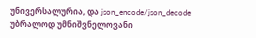უნივერსალურია, და json_encode/json_decode უბრალოდ უმნიშვნელოვანი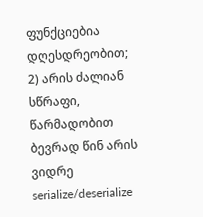ფუნქციებია დღესდრეობით;
2) არის ძალიან სწრაფი, წარმადობით ბევრად წინ არის ვიდრე serialize/deserialize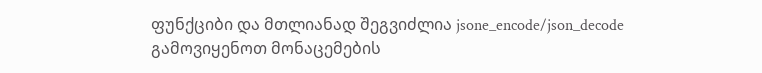ფუნქციბი და მთლიანად შეგვიძლია jsone_encode/json_decode გამოვიყენოთ მონაცემების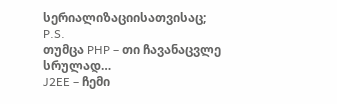სერიალიზაციისათვისაც;
P.S.
თუმცა PHP – თი ჩავანაცვლე სრულად…
J2EE – ჩემი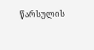წარსულის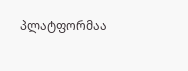პლატფორმაა